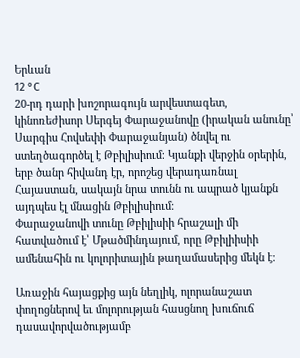Երևան
12 °C
20-րդ դարի խոշորագույն արվեստագետ, կինոռեժիսոր Սերգեյ Փարաջանովը (իրական անունը՝ Սարգիս Հովսեփի Փարաջանյան) ծնվել ու ստեղծագործել է Թբիլիսիում։ Կյանքի վերջին օրերին, երբ ծանր հիվանդ էր, որոշեց վերադառնալ Հայաստան, սակայն նրա տունն ու ապրած կյանքն այդպես էլ մնացին Թբիլիսիում։
Փարաջանովի տունը Թբիլիսիի հրաշալի մի հատվածում է՝ Մթածմինդայում, որը Թբիլիիսիի ամենահին ու կոլորիտային թաղամասերից մեկն է։

Առաջին հայացքից այն նեղլիկ, ոլորանաշատ փողոցներով եւ մոլորության հասցնող խուճուճ դասավորվածությամբ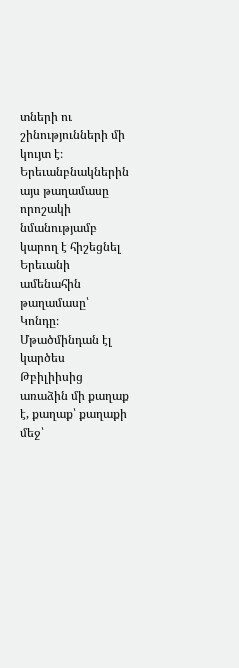տների ու շինությունների մի կույտ է։ Երեւանբնակներին այս թաղամասը որոշակի նմանությամբ կարող է հիշեցնել Երեւանի ամենահին թաղամասը՝ Կոնդը։ Մթածմինդան էլ կարծես Թբիլիիսից առաձին մի քաղաք է, քաղաք՝ քաղաքի մեջ՝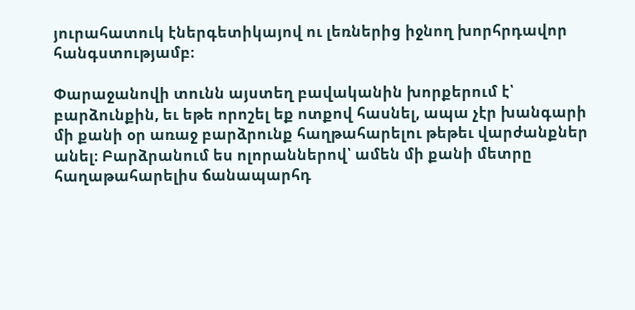յուրահատուկ էներգետիկայով ու լեռներից իջնող խորհրդավոր հանգստությամբ։

Փարաջանովի տունն այստեղ բավականին խորքերում է՝ բարձունքին, եւ եթե որոշել եք ոտքով հասնել, ապա չէր խանգարի մի քանի օր առաջ բարձրունք հաղթահարելու թեթեւ վարժանքներ անել։ Բարձրանում ես ոլորաններով՝ ամեն մի քանի մետրը հաղաթահարելիս ճանապարհդ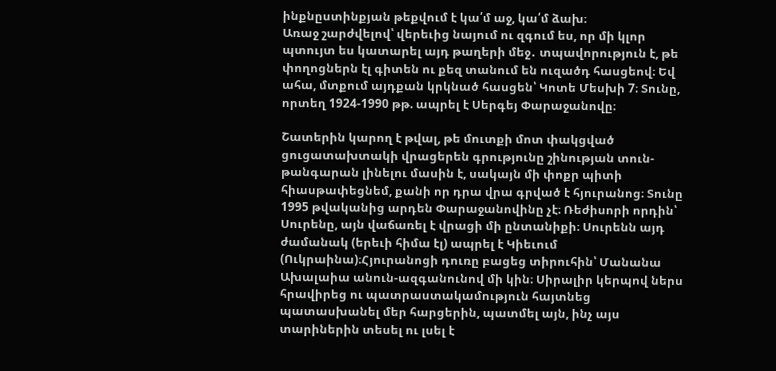ինքնըստինքյան թեքվում է կա՛մ աջ, կա՛մ ձախ։
Առաջ շարժվելով՝ վերեւից նայում ու զգում ես, որ մի կլոր պտույտ ես կատարել այդ թաղերի մեջ․ տպավորություն է, թե փողոցներն էլ գիտեն ու քեզ տանում են ուզածդ հասցեով։ Եվ ահա, մտքում այդքան կրկնած հասցեն՝ Կոտե Մեսխի 7։ Տունը, որտեղ 1924-1990 թթ. ապրել է Սերգեյ Փարաջանովը։

Շատերին կարող է թվալ, թե մուտքի մոտ փակցված ցուցատախտակի վրացերեն գրությունը շինության տուն-թանգարան լինելու մասին է, սակայն մի փոքր պիտի հիասթափեցնեմ, քանի որ դրա վրա գրված է հյուրանոց։ Տունը 1995 թվականից արդեն Փարաջանովինը չէ։ Ռեժիսորի որդին՝ Սուրենը, այն վաճառել է վրացի մի ընտանիքի։ Սուրենն այդ ժամանակ (երեւի հիմա էլ) ապրել է Կիեւում (Ուկրաինա)։Հյուրանոցի դուռը բացեց տիրուհին՝ Մանանա Ախալաիա անուն-ազգանունով մի կին։ Սիրալիր կերպով ներս հրավիրեց ու պատրաստակամություն հայտնեց պատասխանել մեր հարցերին, պատմել այն, ինչ այս տարիներին տեսել ու լսել է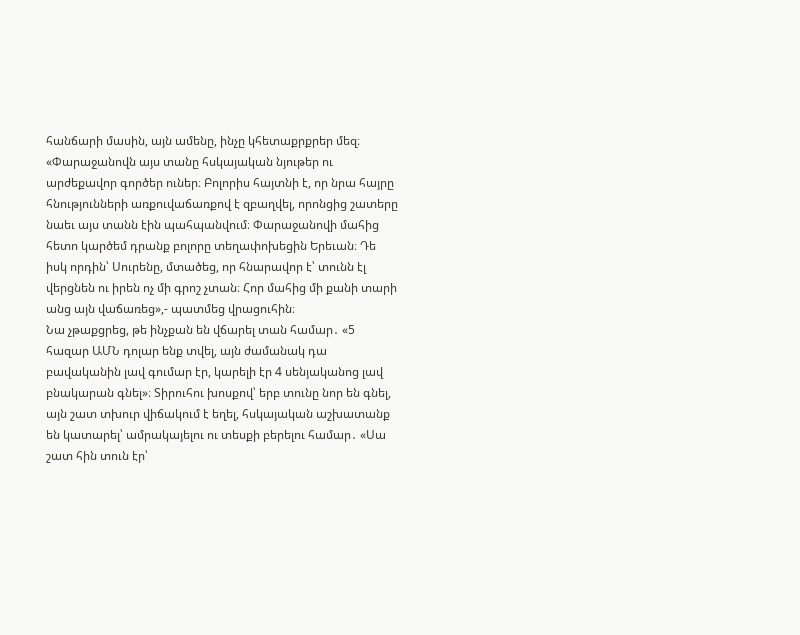հանճարի մասին, այն ամենը, ինչը կհետաքրքրեր մեզ։
«Փարաջանովն այս տանը հսկայական նյութեր ու արժեքավոր գործեր ուներ։ Բոլորիս հայտնի է, որ նրա հայրը հնությունների առքուվաճառքով է զբաղվել, որոնցից շատերը նաեւ այս տանն էին պահպանվում։ Փարաջանովի մահից հետո կարծեմ դրանք բոլորը տեղափոխեցին Երեւան։ Դե իսկ որդին՝ Սուրենը, մտածեց, որ հնարավոր է՝ տունն էլ վերցնեն ու իրեն ոչ մի գրոշ չտան։ Հոր մահից մի քանի տարի անց այն վաճառեց»,- պատմեց վրացուհին։
Նա չթաքցրեց, թե ինչքան են վճարել տան համար․ «5 հազար ԱՄՆ դոլար ենք տվել, այն ժամանակ դա բավականին լավ գումար էր, կարելի էր 4 սենյականոց լավ բնակարան գնել»։ Տիրուհու խոսքով՝ երբ տունը նոր են գնել, այն շատ տխուր վիճակում է եղել, հսկայական աշխատանք են կատարել՝ ամրակայելու ու տեսքի բերելու համար․ «Սա շատ հին տուն էր՝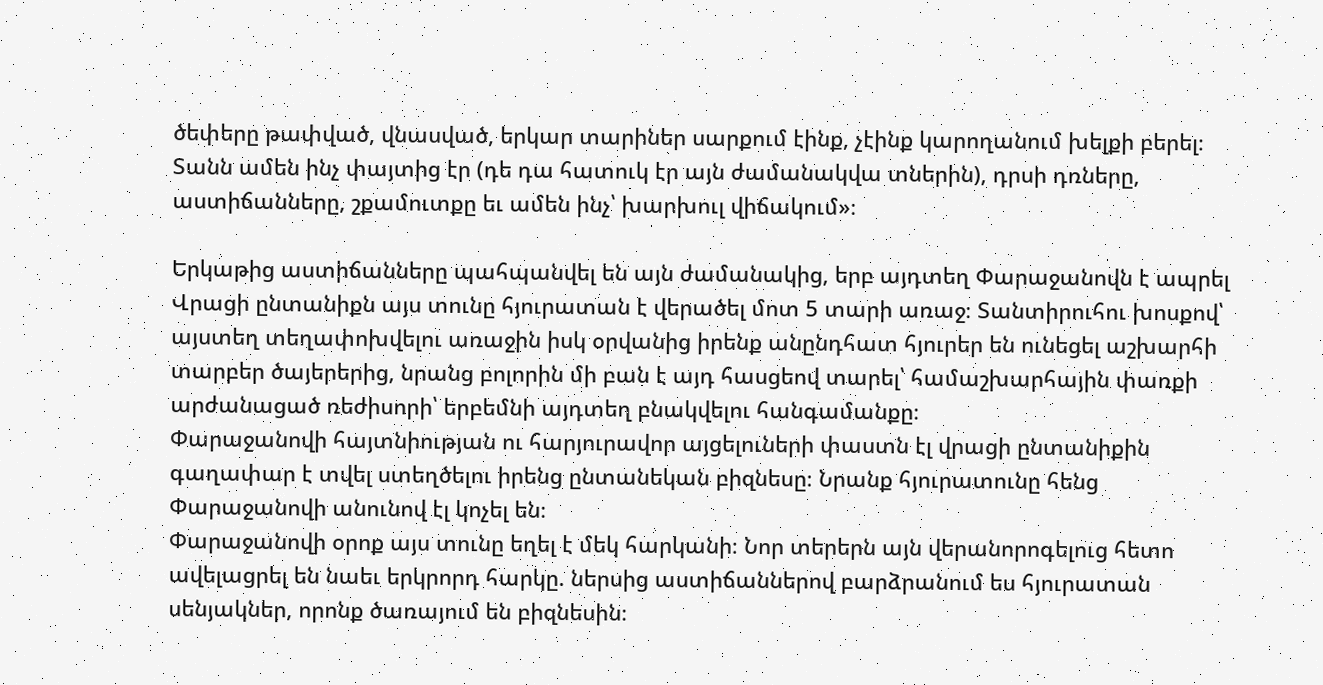ծեփերը թափված, վնասված, երկար տարիներ սարքում էինք, չէինք կարողանում խելքի բերել։ Տանն ամեն ինչ փայտից էր (դե դա հատուկ էր այն ժամանակվա տներին), դրսի դռները, աստիճանները, շքամուտքը եւ ամեն ինչ՝ խարխուլ վիճակում»։

Երկաթից աստիճանները պահպանվել են այն ժամանակից, երբ այդտեղ Փարաջանովն է ապրել
Վրացի ընտանիքն այս տունը հյուրատան է վերածել մոտ 5 տարի առաջ։ Տանտիրուհու խոսքով՝ այստեղ տեղափոխվելու առաջին իսկ օրվանից իրենք անընդհատ հյուրեր են ունեցել աշխարհի տարբեր ծայերերից, նրանց բոլորին մի բան է այդ հասցեով տարել՝ համաշխարհային փառքի արժանացած ռեժիսորի՝ երբեմնի այդտեղ բնակվելու հանգամանքը։
Փարաջանովի հայտնիության ու հարյուրավոր այցելուների փաստն էլ վրացի ընտանիքին գաղափար է տվել ստեղծելու իրենց ընտանեկան բիզնեսը։ Նրանք հյուրատունը հենց Փարաջանովի անունով էլ կոչել են։
Փարաջանովի օրոք այս տունը եղել է մեկ հարկանի։ Նոր տերերն այն վերանորոգելուց հետո ավելացրել են նաեւ երկրորդ հարկը. ներսից աստիճաններով բարձրանում ես հյուրատան սենյակներ, որոնք ծառայում են բիզնեսին։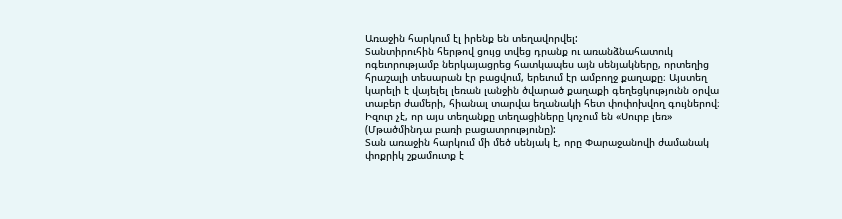Առաջին հարկում էլ իրենք են տեղավորվել:
Տանտիրուհին հերթով ցույց տվեց դրանք ու առանձնահատուկ ոգեւորությամբ ներկայացրեց հատկապես այն սենյակները, որտեղից հրաշալի տեսարան էր բացվում, երեւում էր ամբողջ քաղաքը։ Այստեղ կարելի է վայելել լեռան լանջին ծվարած քաղաքի գեղեցկությունն օրվա տաբեր ժամերի, հիանալ տարվա եղանակի հետ փոփոխվող գույներով։ Իզուր չէ, որ այս տեղանքը տեղացիները կոչում են «Սուրբ լեռ» (Մթածմինդա բառի բացատրությունը):
Տան առաջին հարկում մի մեծ սենյակ է, որը Փարաջանովի ժամանակ փոքրիկ շքամուտք է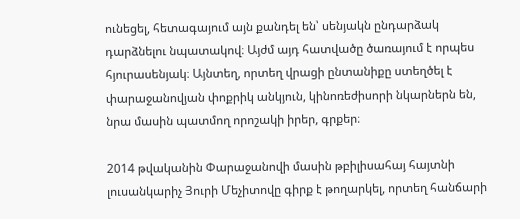ունեցել, հետագայում այն քանդել են՝ սենյակն ընդարձակ դարձնելու նպատակով։ Այժմ այդ հատվածը ծառայում է որպես հյուրասենյակ։ Այնտեղ, որտեղ վրացի ընտանիքը ստեղծել է փարաջանովյան փոքրիկ անկյուն, կինոռեժիսորի նկարներն են, նրա մասին պատմող որոշակի իրեր, գրքեր։

2014 թվականին Փարաջանովի մասին թբիլիսահայ հայտնի լուսանկարիչ Յուրի Մեչիտովը գիրք է թողարկել, որտեղ հանճարի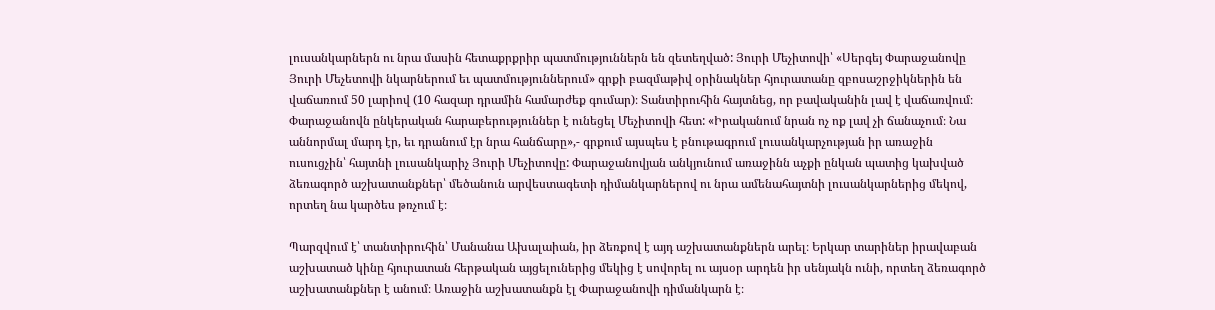լուսանկարներն ու նրա մասին հետաքրքրիր պատմություններն են զետեղված: Յուրի Մեչիտովի՝ «Սերգեյ Փարաջանովը Յուրի Մեչետովի նկարներում եւ պատմություններում» գրքի բազմաթիվ օրինակներ հյուրատանը զբոսաշրջիկներին են վաճառում 50 լարիով (10 հազար դրամին համարժեք գումար)։ Տանտիրուհին հայտնեց, որ բավականին լավ է վաճառվում։ Փարաջանովն ընկերական հարաբերություններ է ունեցել Մեչիտովի հետ: «Իրականում նրան ոչ ոք լավ չի ճանաչում։ Նա աննորմալ մարդ էր, եւ դրանում էր նրա հանճարը»,- գրքում այսպես է բնութագրում լուսանկարչության իր առաջին ուսուցչին՝ հայտնի լուսանկարիչ Յուրի Մեչիտովը: Փարաջանովյան անկյունում առաջինն աչքի ընկան պատից կախված ձեռագործ աշխատանքներ՝ մեծանուն արվեստագետի դիմանկարներով ու նրա ամենահայտնի լուսանկարներից մեկով, որտեղ նա կարծես թռչում է։

Պարզվում է՝ տանտիրուհին՝ Մանանա Ախալաիան, իր ձեռքով է այդ աշխատանքներն արել։ Երկար տարիներ իրավաբան աշխատած կինը հյուրատան հերթական այցելուներից մեկից է սովորել ու այսօր արդեն իր սենյակն ունի, որտեղ ձեռագործ աշխատանքներ է անում։ Առաջին աշխատանքն էլ Փարաջանովի դիմանկարն է։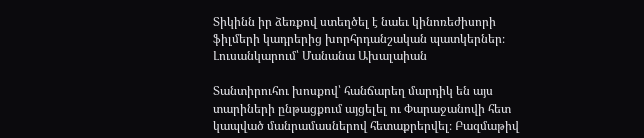Տիկինն իր ձեռքով ստեղծել է նաեւ կինոռեժիսորի ֆիլմերի կադրերից խորհրդանշական պատկերներ։
Լուսանկարում՝ Մանանա Ախալաիան

Տանտիրուհու խոսքով՝ հանճարեղ մարդիկ են այս տարիների ընթացքում այցելել ու Փարաջանովի հետ կապված մանրամասներով հետաքրերվել։ Բազմաթիվ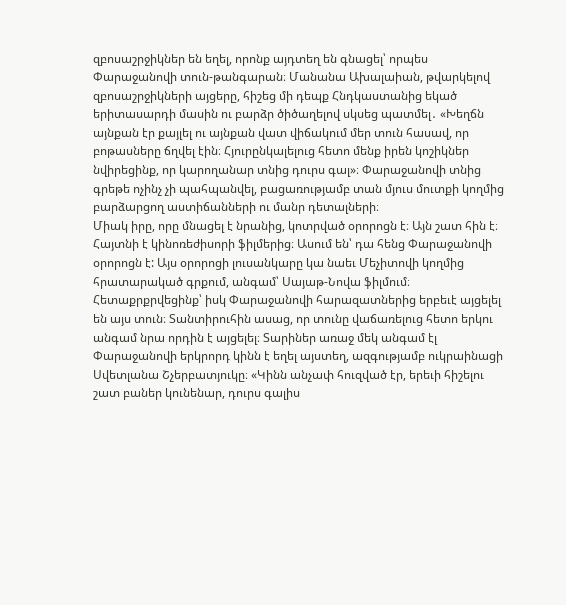զբոսաշրջիկներ են եղել, որոնք այդտեղ են գնացել՝ որպես Փարաջանովի տուն-թանգարան։ Մանանա Ախալաիան, թվարկելով զբոսաշրջիկների այցերը, հիշեց մի դեպք Հնդկաստանից եկած երիտասարդի մասին ու բարձր ծիծաղելով սկսեց պատմել․ «Խեղճն այնքան էր քայլել ու այնքան վատ վիճակում մեր տուն հասավ, որ բոթասները ճղվել էին։ Հյուրընկալելուց հետո մենք իրեն կոշիկներ նվիրեցինք, որ կարողանար տնից դուրս գալ»։ Փարաջանովի տնից գրեթե ոչինչ չի պահպանվել, բացառությամբ տան մյուս մուտքի կողմից բարձարցող աստիճանների ու մանր դետալների։
Միակ իրը, որը մնացել է նրանից, կոտրված օրորոցն է։ Այն շատ հին է։ Հայտնի է կինոռեժիսորի ֆիլմերից։ Ասում են՝ դա հենց Փարաջանովի օրորոցն է: Այս օրորոցի լուսանկարը կա նաեւ Մեչիտովի կողմից հրատարակած գրքում, անգամ՝ Սայաթ-Նովա ֆիլմում։
Հետաքրքրվեցինք՝ իսկ Փարաջանովի հարազատներից երբեւէ այցելել են այս տուն։ Տանտիրուհին ասաց, որ տունը վաճառելուց հետո երկու անգամ նրա որդին է այցելել։ Տարիներ առաջ մեկ անգամ էլ Փարաջանովի երկրորդ կինն է եղել այստեղ, ազգությամբ ուկրաինացի Սվետլանա Շչերբատյուկը։ «Կինն անչափ հուզված էր, երեւի հիշելու շատ բաներ կունենար, դուրս գալիս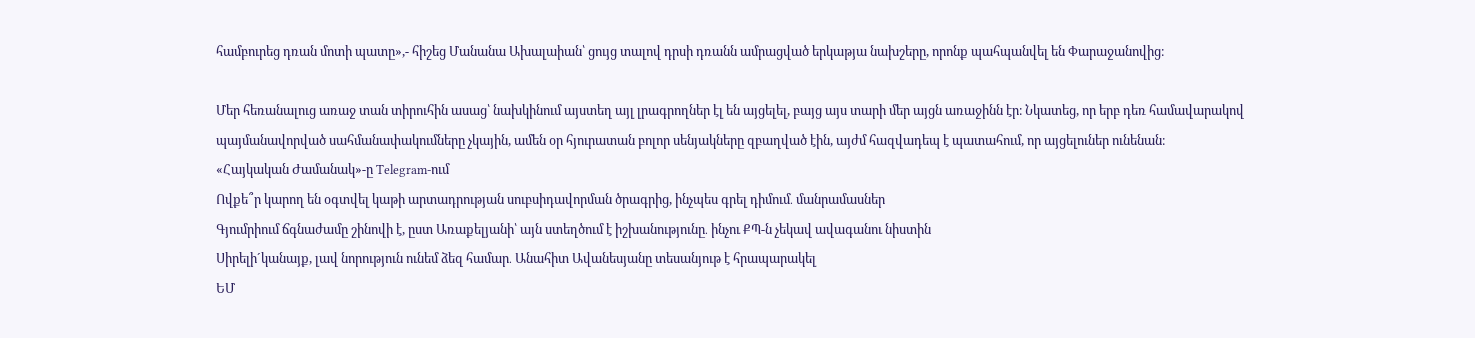համբուրեց դռան մոտի պատը»,- հիշեց Մանանա Ախալաիան՝ ցույց տալով դրսի դռանն ամրացված երկաթյա նախշերը, որոնք պահպանվել են Փարաջանովից։

Մեր հեռանալուց առաջ տան տիրուհին ասաց՝ նախկինում այստեղ այլ լրագրողներ էլ են այցելել, բայց այս տարի մեր այցն առաջինն էր։ Նկատեց, որ երբ դեռ համավարակով պայմանավորված սահմանափակումները չկային, ամեն օր հյուրատան բոլոր սենյակները զբաղված էին, այժմ հազվադեպ է պատահում, որ այցելուներ ունենան։
«Հայկական Ժամանակ»-ը Telegram-ում
Ովքե՞ր կարող են օգտվել կաթի արտադրության սուբսիդավորման ծրագրից, ինչպես գրել դիմում․ մանրամասներ
Գյումրիում ճգնաժամը շինովի է, ըստ Առաքելյանի՝ այն ստեղծում է իշխանությունը․ ինչու ՔՊ-ն չեկավ ավագանու նիստին
Սիրելի´կանայք, լավ նորություն ունեմ ձեզ համար․ Անահիտ Ավանեսյանը տեսանյութ է հրապարակել
ԵՄ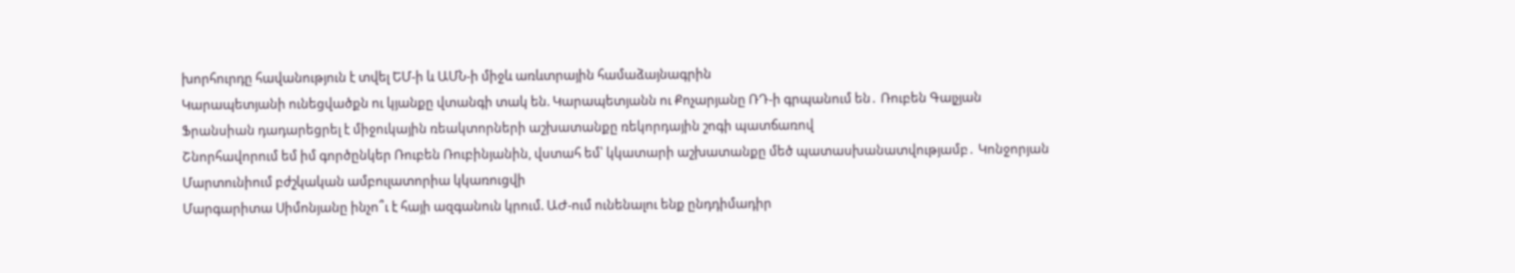խորհուրդը հավանություն է տվել ԵՄ-ի և ԱՄՆ-ի միջև առևտրային համաձայնագրին
Կարապետյանի ունեցվածքն ու կյանքը վտանգի տակ են. Կարապետյանն ու Քոչարյանը ՌԴ-ի գրպանում են․ Ռուբեն Գալչյան
Ֆրանսիան դադարեցրել է միջուկային ռեակտորների աշխատանքը ռեկորդային շոգի պատճառով
Շնորհավորում եմ իմ գործընկեր Ռուբեն Ռուբինյանին, վստահ եմ՝ կկատարի աշխատանքը մեծ պատասխանատվությամբ․ Կոնջորյան
Մարտունիում բժշկական ամբուլատորիա կկառուցվի
Մարգարիտա Սիմոնյանը ինչո՞ւ է հայի ազգանուն կրում. ԱԺ-ում ունենալու ենք ընդդիմադիր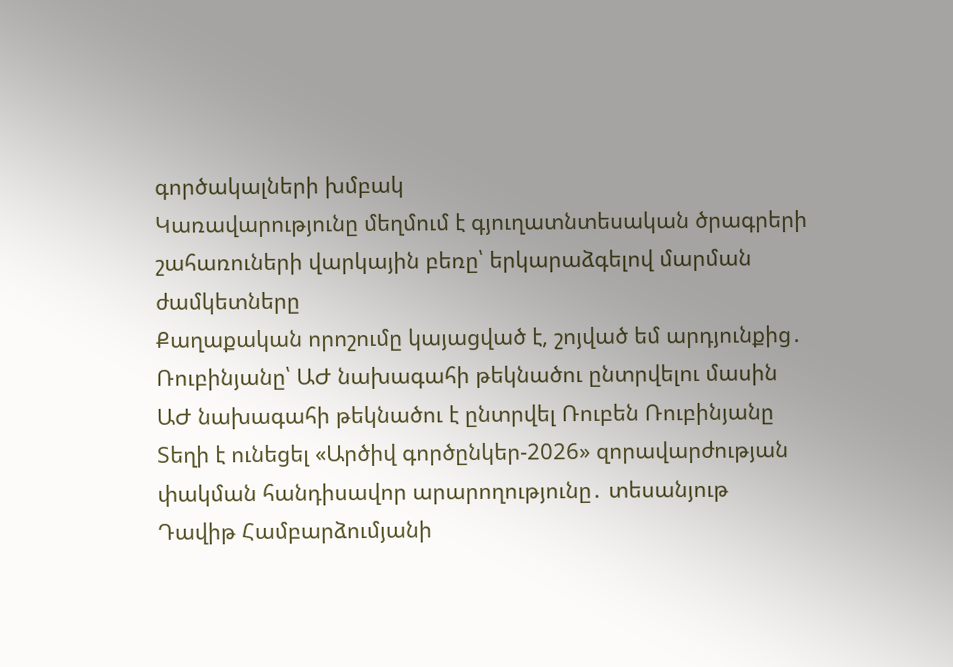գործակալների խմբակ
Կառավարությունը մեղմում է գյուղատնտեսական ծրագրերի շահառուների վարկային բեռը՝ երկարաձգելով մարման ժամկետները
Քաղաքական որոշումը կայացված է, շոյված եմ արդյունքից․ Ռուբինյանը՝ ԱԺ նախագահի թեկնածու ընտրվելու մասին
ԱԺ նախագահի թեկնածու է ընտրվել Ռուբեն Ռուբինյանը
Տեղի է ունեցել «Արծիվ գործընկեր-2026» զորավարժության փակման հանդիսավոր արարողությունը․ տեսանյութ
Դավիթ Համբարձումյանի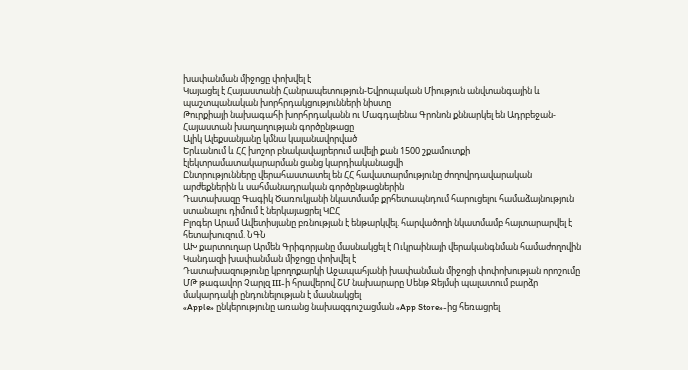խափանման միջոցը փոխվել է
Կայացել է Հայաստանի Հանրապետություն-Եվրոպական Միություն անվտանգային և պաշտպանական խորհրդակցությունների նիստը
Թուրքիայի նախագահի խորհրդականն ու Մագդալենա Գրոնոն քննարկել են Ադրբեջան-Հայաստան խաղաղության գործընթացը
Ալիկ Ալեքսանյանը կմնա կալանավորված
Երևանում և ՀՀ խոշոր բնակավայրերում ավելի քան 1500 շքամուտքի էլեկտրամատակարարման ցանց կարդիականացվի
Ընտրությունները վերահաստատել են ՀՀ հավատարմությունը ժողովրդավարական արժեքներին և սահմանադրական գործընթացներին
Դատախազը Գագիկ Ծառուկյանի նկատմամբ քրհետապնդում հարուցելու համաձայնություն ստանալու դիմում է ներկայացրել ԿԸՀ
Բլոգեր Արամ Ավետիսյանը բռնության է ենթարկվել. հարվածողի նկատմամբ հայտարարվել է հետախուզում. ՆԳՆ
ԱԽ քարտուղար Արմեն Գրիգորյանը մասնակցել է Ուկրաինայի վերականգնման համաժողովին
Կանդազի խափանման միջոցը փոխվել է
Դատախազությունը կբողոքարկի Աջապահյանի խափանման միջոցի փոփոխության որոշումը
ՄԹ թագավոր Չարլզ III-ի հրավերով ՇՄ նախարարը Սենթ Ջեյմսի պալատում բարձր մակարդակի ընդունելության է մասնակցել
«Apple» ընկերությունը առանց նախազգուշացման «App Store»-ից հեռացրել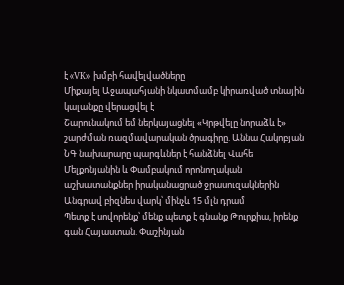է «VK» խմբի հավելվածները
Միքայել Աջապահյանի նկատմամբ կիրառված տնային կալանքը վերացվել է
Շարունակում եմ ներկայացնել «Կրթվելը նորաձև է» շարժման ռազմավարական ծրագիրը. Աննա Հակոբյան
ՆԳ նախարարը պարգևներ է հանձնել Վահե Մելքոնյանին և Փամբակում որոնողական աշխատանքներ իրականացրած ջրասուզակներին
Անգրավ բիզնես վարկ՝ մինչև 15 մլն դրամ
Պետք է սովորենք՝ մենք պետք է գնանք Թուրքիա, իրենք գան Հայաստան. Փաշինյան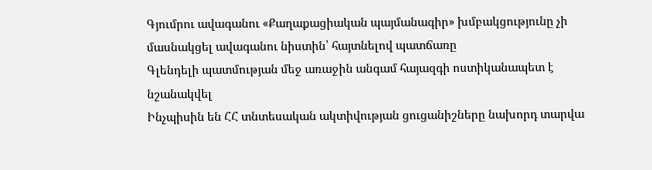Գյումրու ավագանու «Քաղաքացիական պայմանագիր» խմբակցությունը չի մասնակցել ավագանու նիստին՝ հայտնելով պատճառը
Գլենդելի պատմության մեջ առաջին անգամ հայազգի ոստիկանապետ է նշանակվել
Ինչպիսին են ՀՀ տնտեսական ակտիվության ցուցանիշները նախորդ տարվա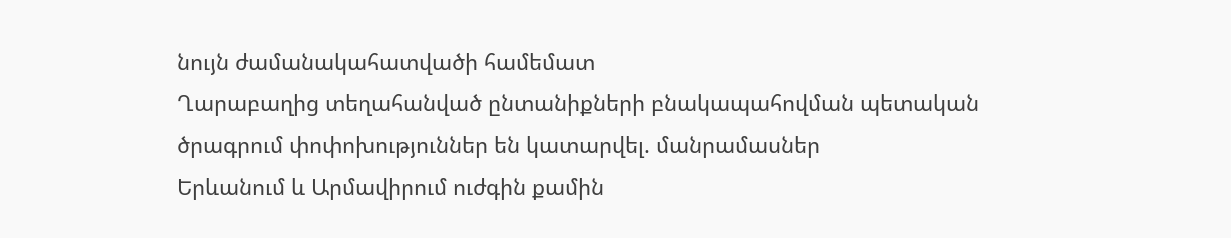նույն ժամանակահատվածի համեմատ
Ղարաբաղից տեղահանված ընտանիքների բնակապահովման պետական ծրագրում փոփոխություններ են կատարվել. մանրամասներ
Երևանում և Արմավիրում ուժգին քամին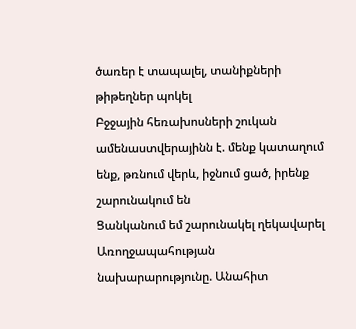ծառեր է տապալել, տանիքների թիթեղներ պոկել
Բջջային հեռախոսների շուկան ամենաստվերայինն է. մենք կատաղում ենք, թռնում վերև, իջնում ցած, իրենք շարունակում են
Ցանկանում եմ շարունակել ղեկավարել Առողջապահության նախարարությունը. Անահիտ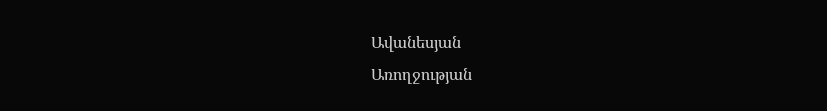Ավանեսյան
Առողջության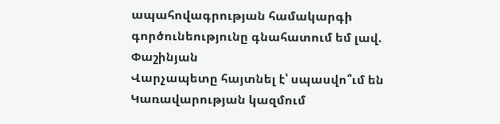ապահովագրության համակարգի գործունեությունը գնահատում եմ լավ. Փաշինյան
Վարչապետը հայտնել է՝ սպասվո՞ւմ են Կառավարության կազմում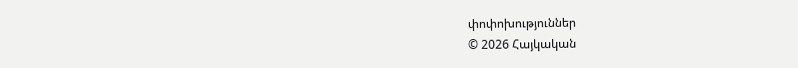փոփոխություններ
© 2026 Հայկական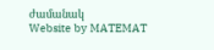ժամանակ
Website by MATEMAT